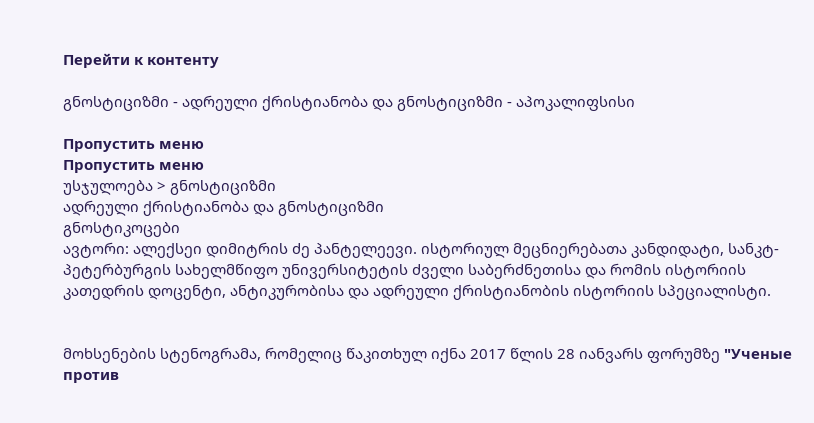Перейти к контенту

გნოსტიციზმი - ადრეული ქრისტიანობა და გნოსტიციზმი - აპოკალიფსისი

Пропустить меню
Пропустить меню
უსჯულოება > გნოსტიციზმი
ადრეული ქრისტიანობა და გნოსტიციზმი
გნოსტიკოცები
ავტორი: ალექსეი დიმიტრის ძე პანტელეევი. ისტორიულ მეცნიერებათა კანდიდატი, სანკტ-პეტერბურგის სახელმწიფო უნივერსიტეტის ძველი საბერძნეთისა და რომის ისტორიის კათედრის დოცენტი, ანტიკურობისა და ადრეული ქრისტიანობის ისტორიის სპეციალისტი.


მოხსენების სტენოგრამა, რომელიც წაკითხულ იქნა 2017 წლის 28 იანვარს ფორუმზე "Ученые против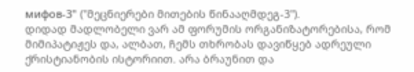мифов-3" ("მეცნიერები მითების წინააღმდეგ-3").
დიდად მადლობელი ვარ ამ ფორუმის ორგანიზატორებისა, რომ მიმიპატიჟეს და, ალბათ, ჩემს თხრობას დავიწყებ ადრეული ქრისტიანობის ისტორიით. არა ბრაუნით და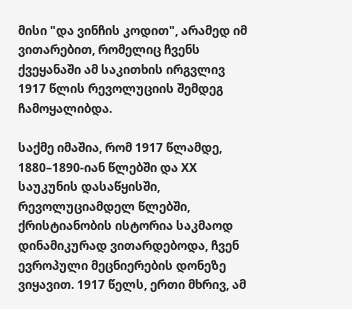მისი "და ვინჩის კოდით", არამედ იმ ვითარებით, რომელიც ჩვენს ქვეყანაში ამ საკითხის ირგვლივ 1917 წლის რევოლუციის შემდეგ ჩამოყალიბდა.

საქმე იმაშია, რომ 1917 წლამდე, 1880–1890-იან წლებში და XX საუკუნის დასაწყისში, რევოლუციამდელ წლებში, ქრისტიანობის ისტორია საკმაოდ დინამიკურად ვითარდებოდა, ჩვენ ევროპული მეცნიერების დონეზე ვიყავით. 1917 წელს, ერთი მხრივ, ამ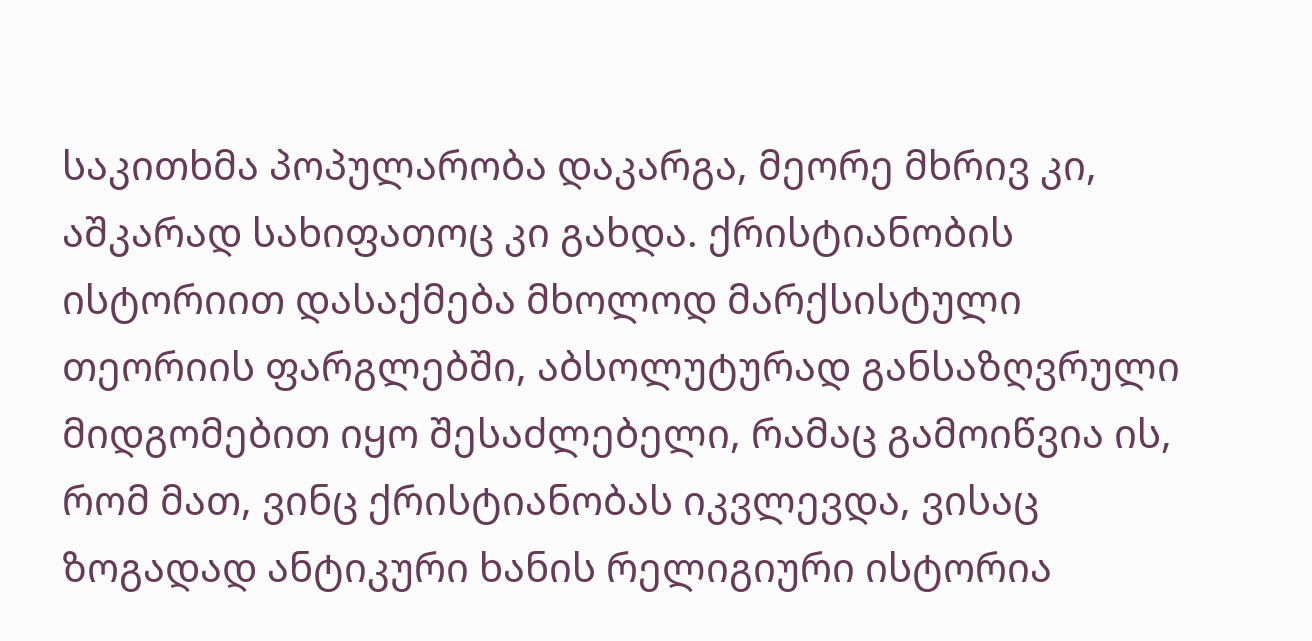საკითხმა პოპულარობა დაკარგა, მეორე მხრივ კი, აშკარად სახიფათოც კი გახდა. ქრისტიანობის ისტორიით დასაქმება მხოლოდ მარქსისტული თეორიის ფარგლებში, აბსოლუტურად განსაზღვრული მიდგომებით იყო შესაძლებელი, რამაც გამოიწვია ის, რომ მათ, ვინც ქრისტიანობას იკვლევდა, ვისაც ზოგადად ანტიკური ხანის რელიგიური ისტორია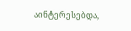აინტერესებდა,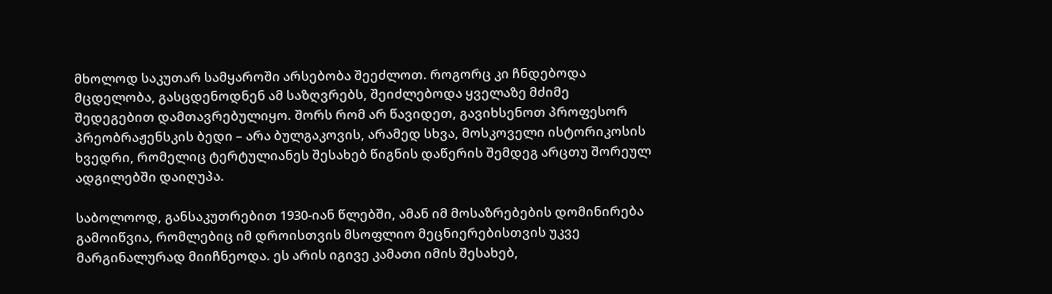მხოლოდ საკუთარ სამყაროში არსებობა შეეძლოთ. როგორც კი ჩნდებოდა მცდელობა, გასცდენოდნენ ამ საზღვრებს, შეიძლებოდა ყველაზე მძიმე შედეგებით დამთავრებულიყო. შორს რომ არ წავიდეთ, გავიხსენოთ პროფესორ პრეობრაჟენსკის ბედი – არა ბულგაკოვის, არამედ სხვა, მოსკოველი ისტორიკოსის ხვედრი, რომელიც ტერტულიანეს შესახებ წიგნის დაწერის შემდეგ არცთუ შორეულ ადგილებში დაიღუპა.

საბოლოოდ, განსაკუთრებით 1930-იან წლებში, ამან იმ მოსაზრებების დომინირება გამოიწვია, რომლებიც იმ დროისთვის მსოფლიო მეცნიერებისთვის უკვე მარგინალურად მიიჩნეოდა. ეს არის იგივე კამათი იმის შესახებ,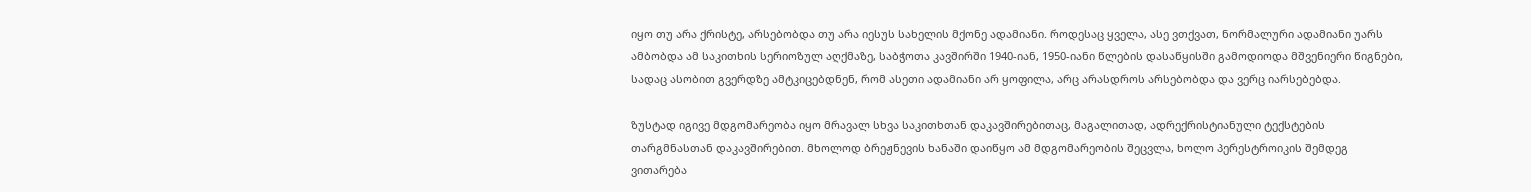იყო თუ არა ქრისტე, არსებობდა თუ არა იესუს სახელის მქონე ადამიანი. როდესაც ყველა, ასე ვთქვათ, ნორმალური ადამიანი უარს ამბობდა ამ საკითხის სერიოზულ აღქმაზე, საბჭოთა კავშირში 1940-იან, 1950-იანი წლების დასაწყისში გამოდიოდა მშვენიერი წიგნები, სადაც ასობით გვერდზე ამტკიცებდნენ, რომ ასეთი ადამიანი არ ყოფილა, არც არასდროს არსებობდა და ვერც იარსებებდა.

ზუსტად იგივე მდგომარეობა იყო მრავალ სხვა საკითხთან დაკავშირებითაც, მაგალითად, ადრექრისტიანული ტექსტების თარგმნასთან დაკავშირებით. მხოლოდ ბრეჟნევის ხანაში დაიწყო ამ მდგომარეობის შეცვლა, ხოლო პერესტროიკის შემდეგ ვითარება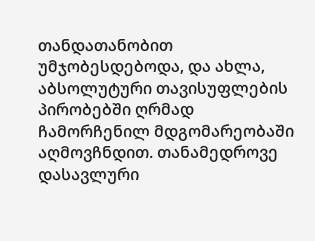თანდათანობით უმჯობესდებოდა, და ახლა, აბსოლუტური თავისუფლების პირობებში ღრმად ჩამორჩენილ მდგომარეობაში აღმოვჩნდით. თანამედროვე დასავლური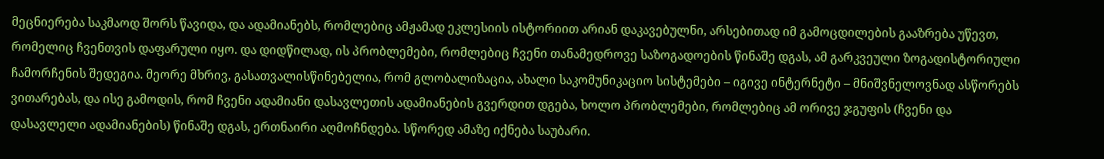მეცნიერება საკმაოდ შორს წავიდა, და ადამიანებს, რომლებიც ამჟამად ეკლესიის ისტორიით არიან დაკავებულნი, არსებითად იმ გამოცდილების გააზრება უწევთ, რომელიც ჩვენთვის დაფარული იყო. და დიდწილად, ის პრობლემები, რომლებიც ჩვენი თანამედროვე საზოგადოების წინაშე დგას, ამ გარკვეული ზოგადისტორიული ჩამორჩენის შედეგია. მეორე მხრივ, გასათვალისწინებელია, რომ გლობალიზაცია, ახალი საკომუნიკაციო სისტემები – იგივე ინტერნეტი – მნიშვნელოვნად ასწორებს ვითარებას, და ისე გამოდის, რომ ჩვენი ადამიანი დასავლეთის ადამიანების გვერდით დგება, ხოლო პრობლემები, რომლებიც ამ ორივე ჯგუფის (ჩვენი და დასავლელი ადამიანების) წინაშე დგას, ერთნაირი აღმოჩნდება. სწორედ ამაზე იქნება საუბარი.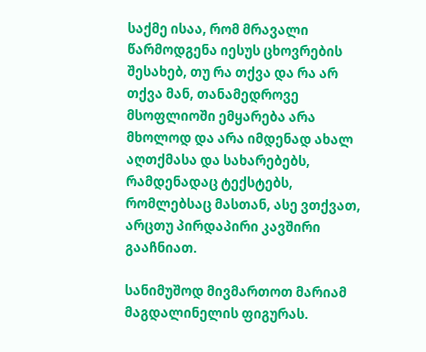საქმე ისაა, რომ მრავალი წარმოდგენა იესუს ცხოვრების შესახებ, თუ რა თქვა და რა არ თქვა მან, თანამედროვე მსოფლიოში ემყარება არა მხოლოდ და არა იმდენად ახალ აღთქმასა და სახარებებს, რამდენადაც ტექსტებს, რომლებსაც მასთან, ასე ვთქვათ, არცთუ პირდაპირი კავშირი გააჩნიათ.

სანიმუშოდ მივმართოთ მარიამ მაგდალინელის ფიგურას.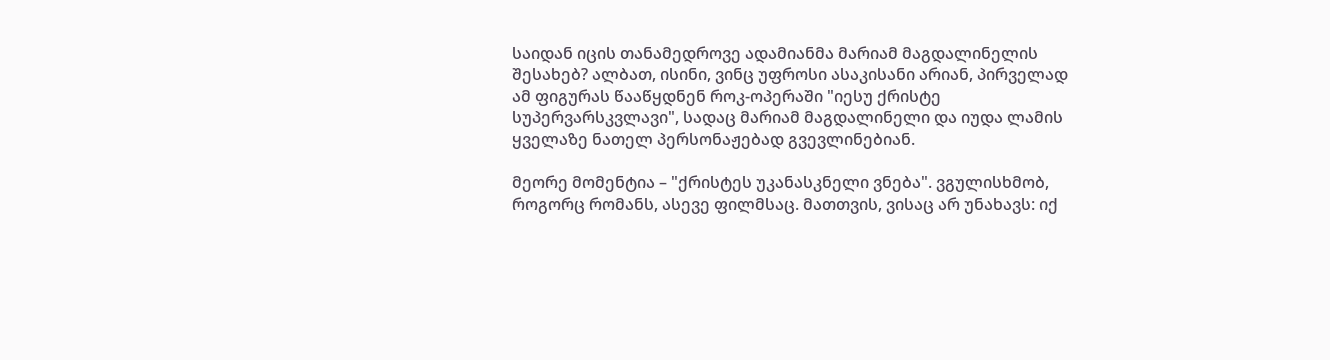საიდან იცის თანამედროვე ადამიანმა მარიამ მაგდალინელის შესახებ? ალბათ, ისინი, ვინც უფროსი ასაკისანი არიან, პირველად ამ ფიგურას წააწყდნენ როკ-ოპერაში "იესუ ქრისტე სუპერვარსკვლავი", სადაც მარიამ მაგდალინელი და იუდა ლამის ყველაზე ნათელ პერსონაჟებად გვევლინებიან.

მეორე მომენტია – "ქრისტეს უკანასკნელი ვნება". ვგულისხმობ, როგორც რომანს, ასევე ფილმსაც. მათთვის, ვისაც არ უნახავს: იქ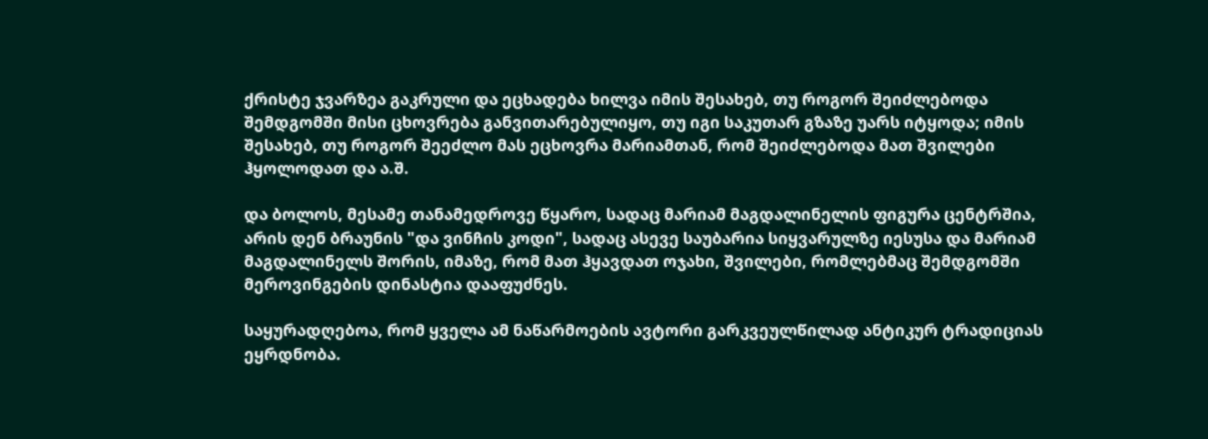ქრისტე ჯვარზეა გაკრული და ეცხადება ხილვა იმის შესახებ, თუ როგორ შეიძლებოდა შემდგომში მისი ცხოვრება განვითარებულიყო, თუ იგი საკუთარ გზაზე უარს იტყოდა; იმის შესახებ, თუ როგორ შეეძლო მას ეცხოვრა მარიამთან, რომ შეიძლებოდა მათ შვილები ჰყოლოდათ და ა.შ.

და ბოლოს, მესამე თანამედროვე წყარო, სადაც მარიამ მაგდალინელის ფიგურა ცენტრშია, არის დენ ბრაუნის "და ვინჩის კოდი", სადაც ასევე საუბარია სიყვარულზე იესუსა და მარიამ მაგდალინელს შორის, იმაზე, რომ მათ ჰყავდათ ოჯახი, შვილები, რომლებმაც შემდგომში მეროვინგების დინასტია დააფუძნეს.

საყურადღებოა, რომ ყველა ამ ნაწარმოების ავტორი გარკვეულწილად ანტიკურ ტრადიციას ეყრდნობა.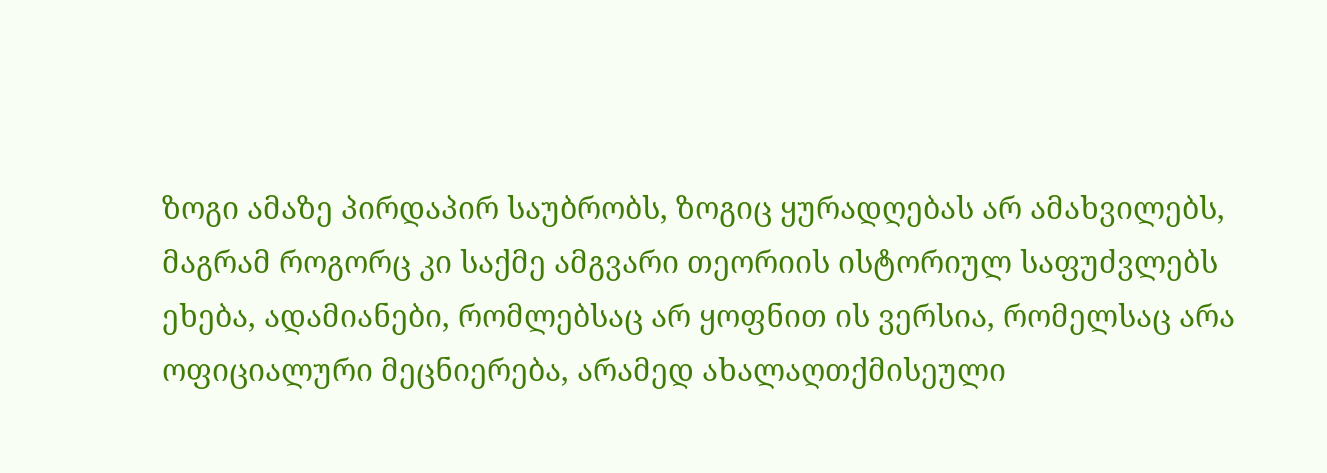ზოგი ამაზე პირდაპირ საუბრობს, ზოგიც ყურადღებას არ ამახვილებს, მაგრამ როგორც კი საქმე ამგვარი თეორიის ისტორიულ საფუძვლებს ეხება, ადამიანები, რომლებსაც არ ყოფნით ის ვერსია, რომელსაც არა ოფიციალური მეცნიერება, არამედ ახალაღთქმისეული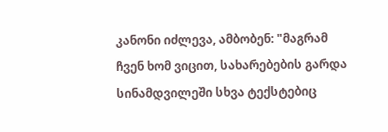კანონი იძლევა, ამბობენ: "მაგრამ ჩვენ ხომ ვიცით, სახარებების გარდა სინამდვილეში სხვა ტექსტებიც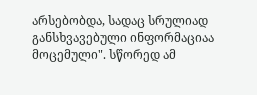არსებობდა, სადაც სრულიად განსხვავებული ინფორმაციაა მოცემული". სწორედ ამ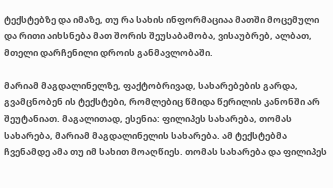ტექსტებზე და იმაზე, თუ რა სახის ინფორმაციაა მათში მოცემული და რითი აიხსნება მათ შორის შეუსაბამობა, ვისაუბრებ, ალბათ, მთელი დარჩენილი დროის განმავლობაში.

მარიამ მაგდალინელზე, ფაქტობრივად, სახარებების გარდა, გვამცნობენ ის ტექსტები, რომლებიც წმიდა წერილის კანონში არ შეუტანიათ. მაგალითად, ესენია: ფილიპეს სახარება, თომას სახარება, მარიამ მაგდალინელის სახარება. ამ ტექსტებმა ჩვენამდე ამა თუ იმ სახით მოაღწიეს. თომას სახარება და ფილიპეს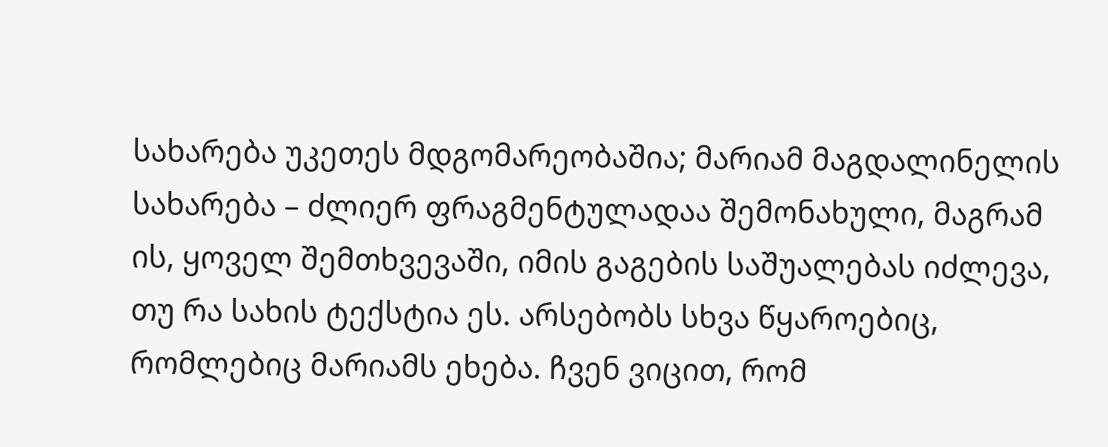სახარება უკეთეს მდგომარეობაშია; მარიამ მაგდალინელის სახარება – ძლიერ ფრაგმენტულადაა შემონახული, მაგრამ ის, ყოველ შემთხვევაში, იმის გაგების საშუალებას იძლევა, თუ რა სახის ტექსტია ეს. არსებობს სხვა წყაროებიც, რომლებიც მარიამს ეხება. ჩვენ ვიცით, რომ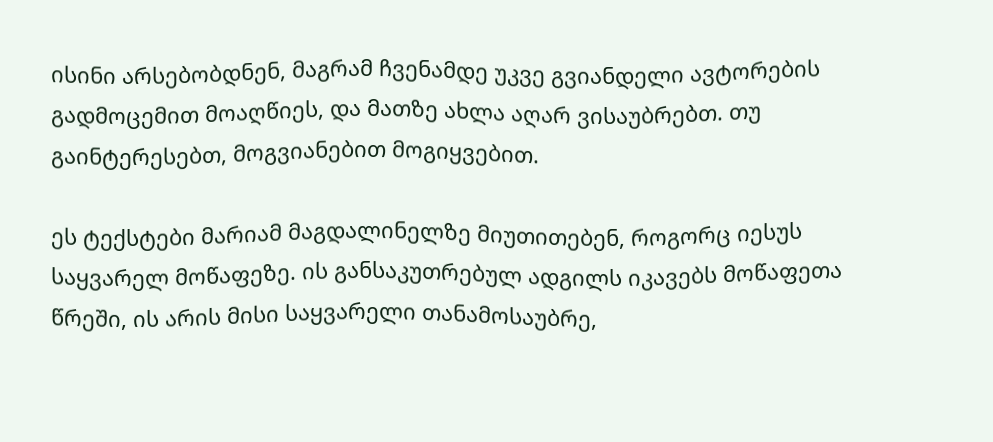ისინი არსებობდნენ, მაგრამ ჩვენამდე უკვე გვიანდელი ავტორების გადმოცემით მოაღწიეს, და მათზე ახლა აღარ ვისაუბრებთ. თუ გაინტერესებთ, მოგვიანებით მოგიყვებით.

ეს ტექსტები მარიამ მაგდალინელზე მიუთითებენ, როგორც იესუს საყვარელ მოწაფეზე. ის განსაკუთრებულ ადგილს იკავებს მოწაფეთა წრეში, ის არის მისი საყვარელი თანამოსაუბრე,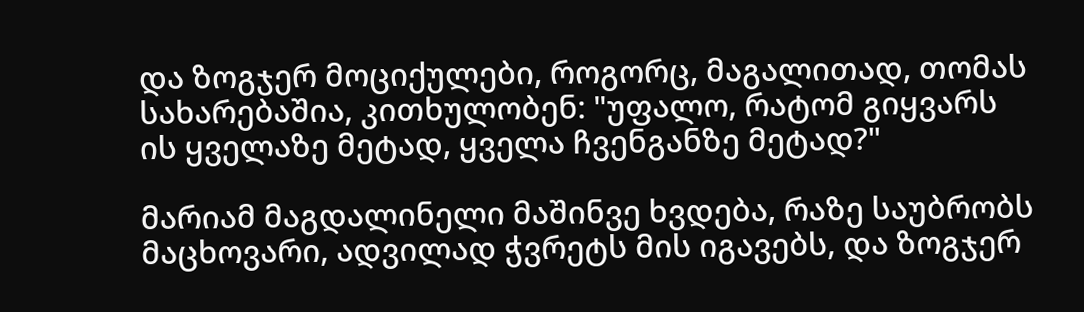და ზოგჯერ მოციქულები, როგორც, მაგალითად, თომას სახარებაშია, კითხულობენ: "უფალო, რატომ გიყვარს ის ყველაზე მეტად, ყველა ჩვენგანზე მეტად?"

მარიამ მაგდალინელი მაშინვე ხვდება, რაზე საუბრობს მაცხოვარი, ადვილად ჭვრეტს მის იგავებს, და ზოგჯერ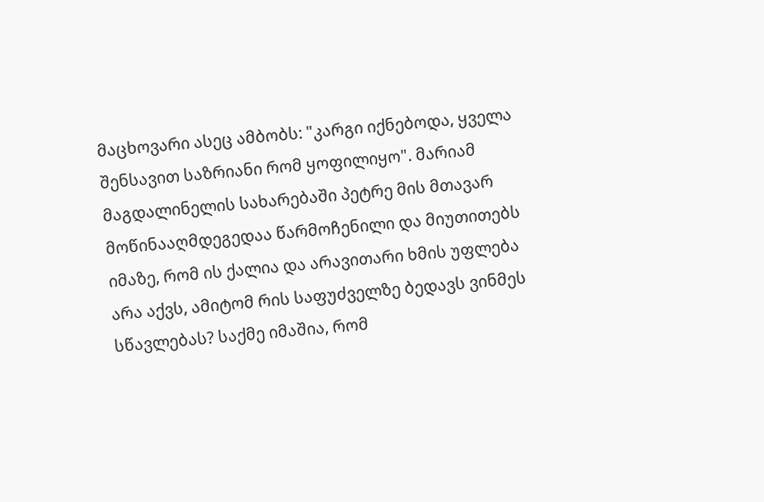მაცხოვარი ასეც ამბობს: "კარგი იქნებოდა, ყველა შენსავით საზრიანი რომ ყოფილიყო". მარიამ მაგდალინელის სახარებაში პეტრე მის მთავარ მოწინააღმდეგედაა წარმოჩენილი და მიუთითებს იმაზე, რომ ის ქალია და არავითარი ხმის უფლება არა აქვს, ამიტომ რის საფუძველზე ბედავს ვინმეს სწავლებას? საქმე იმაშია, რომ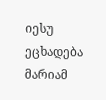იესუ ეცხადება მარიამ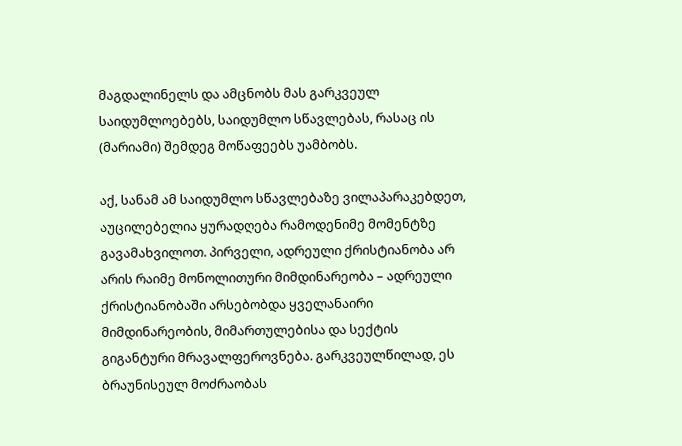მაგდალინელს და ამცნობს მას გარკვეულ საიდუმლოებებს, საიდუმლო სწავლებას, რასაც ის (მარიამი) შემდეგ მოწაფეებს უამბობს.

აქ, სანამ ამ საიდუმლო სწავლებაზე ვილაპარაკებდეთ, აუცილებელია ყურადღება რამოდენიმე მომენტზე გავამახვილოთ. პირველი, ადრეული ქრისტიანობა არ არის რაიმე მონოლითური მიმდინარეობა – ადრეული ქრისტიანობაში არსებობდა ყველანაირი მიმდინარეობის, მიმართულებისა და სექტის გიგანტური მრავალფეროვნება. გარკვეულწილად, ეს ბრაუნისეულ მოძრაობას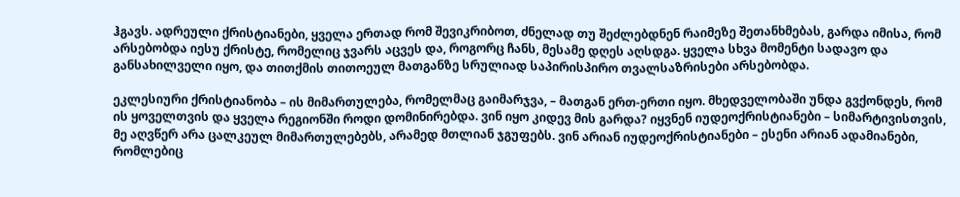ჰგავს. ადრეული ქრისტიანები, ყველა ერთად რომ შევიკრიბოთ, ძნელად თუ შეძლებდნენ რაიმეზე შეთანხმებას, გარდა იმისა, რომ არსებობდა იესუ ქრისტე, რომელიც ჯვარს აცვეს და, როგორც ჩანს, მესამე დღეს აღსდგა. ყველა სხვა მომენტი სადავო და განსახილველი იყო, და თითქმის თითოეულ მათგანზე სრულიად საპირისპირო თვალსაზრისები არსებობდა.

ეკლესიური ქრისტიანობა – ის მიმართულება, რომელმაც გაიმარჯვა, – მათგან ერთ-ერთი იყო. მხედველობაში უნდა გვქონდეს, რომ ის ყოველთვის და ყველა რეგიონში როდი დომინირებდა. ვინ იყო კიდევ მის გარდა? იყვნენ იუდეოქრისტიანები – სიმარტივისთვის, მე აღვწერ არა ცალკეულ მიმართულებებს, არამედ მთლიან ჯგუფებს. ვინ არიან იუდეოქრისტიანები – ესენი არიან ადამიანები, რომლებიც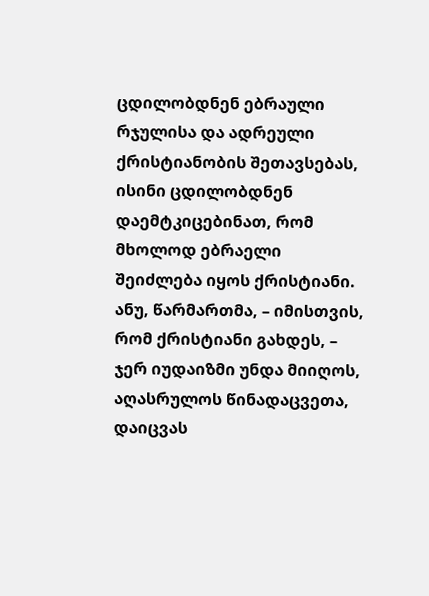ცდილობდნენ ებრაული რჯულისა და ადრეული ქრისტიანობის შეთავსებას, ისინი ცდილობდნენ დაემტკიცებინათ, რომ მხოლოდ ებრაელი შეიძლება იყოს ქრისტიანი. ანუ, წარმართმა, – იმისთვის, რომ ქრისტიანი გახდეს, – ჯერ იუდაიზმი უნდა მიიღოს, აღასრულოს წინადაცვეთა, დაიცვას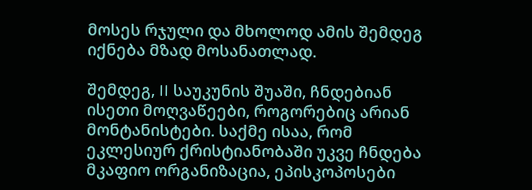მოსეს რჯული და მხოლოდ ამის შემდეგ იქნება მზად მოსანათლად.

შემდეგ, II საუკუნის შუაში, ჩნდებიან ისეთი მოღვაწეები, როგორებიც არიან მონტანისტები. საქმე ისაა, რომ ეკლესიურ ქრისტიანობაში უკვე ჩნდება მკაფიო ორგანიზაცია, ეპისკოპოსები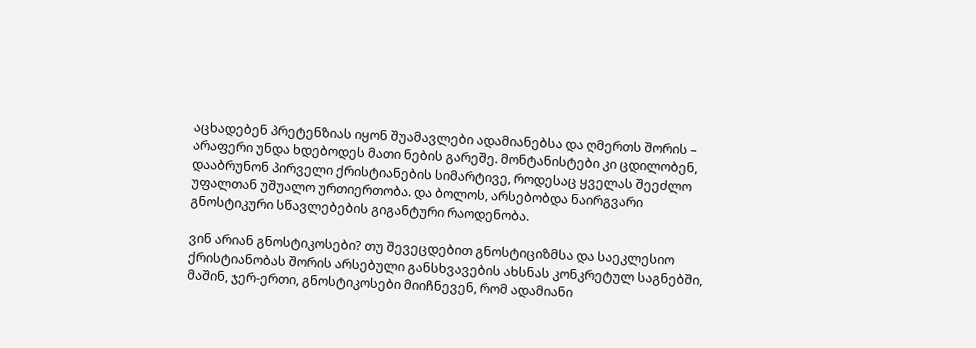აცხადებენ პრეტენზიას იყონ შუამავლები ადამიანებსა და ღმერთს შორის – არაფერი უნდა ხდებოდეს მათი ნების გარეშე. მონტანისტები კი ცდილობენ, დააბრუნონ პირველი ქრისტიანების სიმარტივე, როდესაც ყველას შეეძლო უფალთან უშუალო ურთიერთობა. და ბოლოს, არსებობდა ნაირგვარი გნოსტიკური სწავლებების გიგანტური რაოდენობა.

ვინ არიან გნოსტიკოსები? თუ შევეცდებით გნოსტიციზმსა და საეკლესიო ქრისტიანობას შორის არსებული განსხვავების ახსნას კონკრეტულ საგნებში, მაშინ, ჯერ-ერთი, გნოსტიკოსები მიიჩნევენ, რომ ადამიანი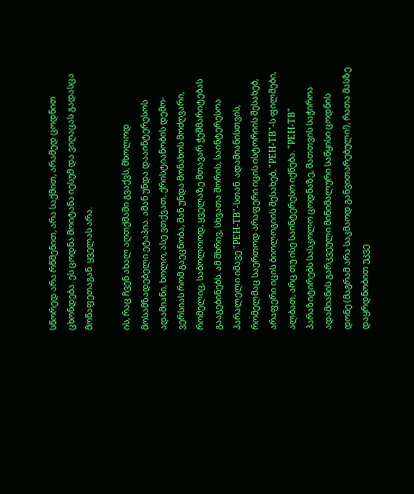სწორედ არა რწმენით, არა საქმით, არამედ ცოდნით ცხონდება. ეს ცოდნა მოიტანა იესუმ და ვიღაცას გადასცა მოწაფეთაგან. ყველას არა.

ის, რაც ჩვენ ახალ აღთქმაში გვაქვს, მხოლოდ მოსამზადებელი ეტაპია. ამან უნდა დააინტერესოს ადამიანი, ხოლო, ასე ვთქვათ, ქრისტიანობის დემო-ვერსიას რომ გაეცნობა, მან უნდა მონახოს მოძღვარი, რომელიც, საბოლოოდ, ყველაზე მთავარ ჭეშმარიტებას გააგებინებს. ამ მხრივ, სხვათა შორის, საინტერესოა პარალელი იმავე "РЕН-ТВ"-სთან. ადამიანისთვის, რომელმაც საერთოდ არაფერი იცის ისტორიის შესახებ, არაფერი იცის ბიოლოგიის შესახებ, "РЕН-ТВ"-ს ფილმები, ალბათ, არც თუ ისე საინტერესო იქნება. "РЕН-ТВ" პარაზიტირებს სასკოლო ცოდნაზე, მათთვის საჭიროა ადამიანის გარკვეული მინიმალური საწყისი ცოდნის დონე (მაგრამ არა საკმაოდ განვითარებული!), რათა მასზე დაყრდნობით უკვე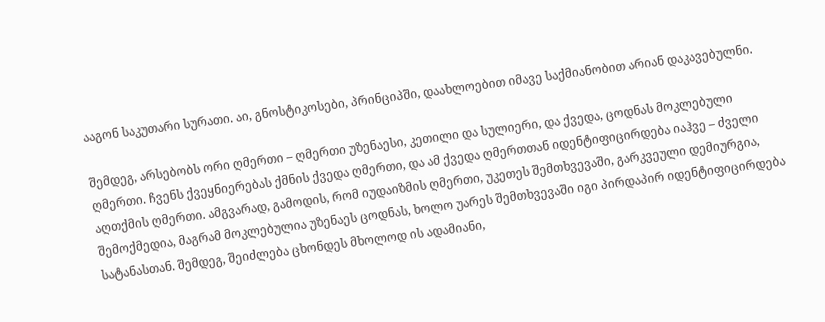ააგონ საკუთარი სურათი. აი, გნოსტიკოსები, პრინციპში, დაახლოებით იმავე საქმიანობით არიან დაკავებულნი.

შემდეგ, არსებობს ორი ღმერთი – ღმერთი უზენაესი, კეთილი და სულიერი, და ქვედა, ცოდნას მოკლებული ღმერთი. ჩვენს ქვეყნიერებას ქმნის ქვედა ღმერთი, და ამ ქვედა ღმერთთან იდენტიფიცირდება იაჰვე – ძველი აღთქმის ღმერთი. ამგვარად, გამოდის, რომ იუდაიზმის ღმერთი, უკეთეს შემთხვევაში, გარკვეული დემიურგია, შემოქმედია, მაგრამ მოკლებულია უზენაეს ცოდნას, ხოლო უარეს შემთხვევაში იგი პირდაპირ იდენტიფიცირდება სატანასთან. შემდეგ, შეიძლება ცხონდეს მხოლოდ ის ადამიანი,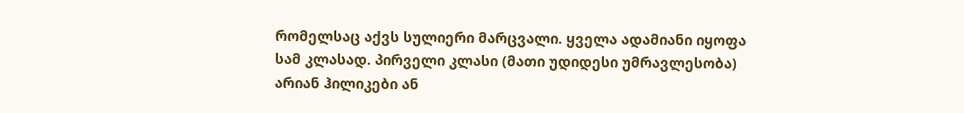რომელსაც აქვს სულიერი მარცვალი. ყველა ადამიანი იყოფა სამ კლასად. პირველი კლასი (მათი უდიდესი უმრავლესობა) არიან ჰილიკები ან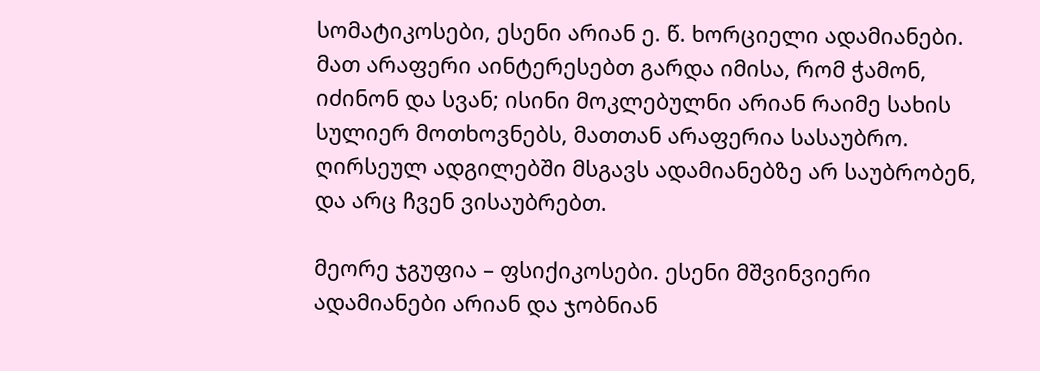სომატიკოსები, ესენი არიან ე. წ. ხორციელი ადამიანები. მათ არაფერი აინტერესებთ გარდა იმისა, რომ ჭამონ, იძინონ და სვან; ისინი მოკლებულნი არიან რაიმე სახის სულიერ მოთხოვნებს, მათთან არაფერია სასაუბრო. ღირსეულ ადგილებში მსგავს ადამიანებზე არ საუბრობენ, და არც ჩვენ ვისაუბრებთ.

მეორე ჯგუფია – ფსიქიკოსები. ესენი მშვინვიერი ადამიანები არიან და ჯობნიან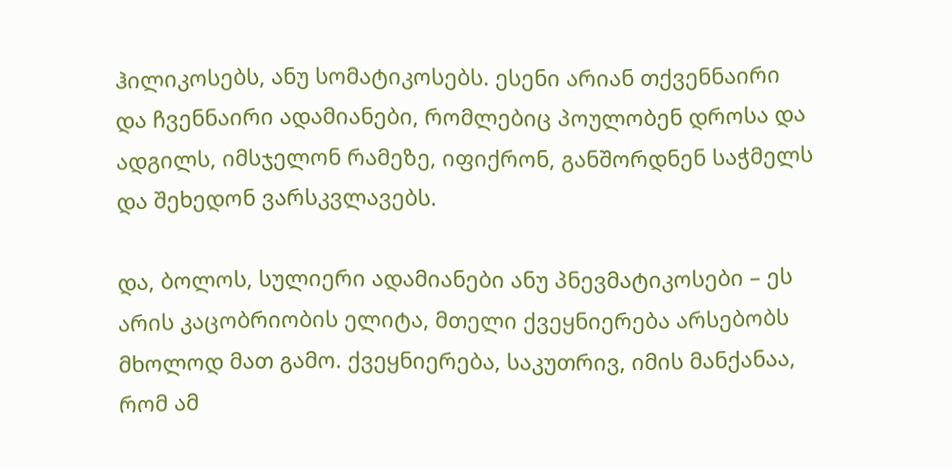ჰილიკოსებს, ანუ სომატიკოსებს. ესენი არიან თქვენნაირი და ჩვენნაირი ადამიანები, რომლებიც პოულობენ დროსა და ადგილს, იმსჯელონ რამეზე, იფიქრონ, განშორდნენ საჭმელს და შეხედონ ვარსკვლავებს.

და, ბოლოს, სულიერი ადამიანები ანუ პნევმატიკოსები – ეს არის კაცობრიობის ელიტა, მთელი ქვეყნიერება არსებობს მხოლოდ მათ გამო. ქვეყნიერება, საკუთრივ, იმის მანქანაა, რომ ამ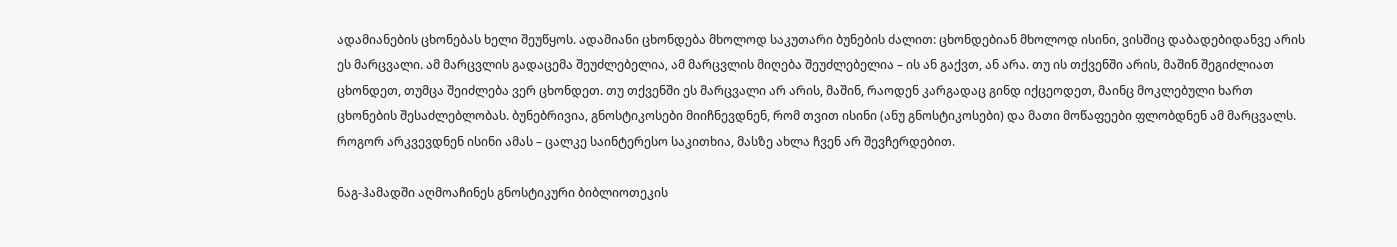ადამიანების ცხონებას ხელი შეუწყოს. ადამიანი ცხონდება მხოლოდ საკუთარი ბუნების ძალით: ცხონდებიან მხოლოდ ისინი, ვისშიც დაბადებიდანვე არის ეს მარცვალი. ამ მარცვლის გადაცემა შეუძლებელია, ამ მარცვლის მიღება შეუძლებელია – ის ან გაქვთ, ან არა. თუ ის თქვენში არის, მაშინ შეგიძლიათ ცხონდეთ, თუმცა შეიძლება ვერ ცხონდეთ. თუ თქვენში ეს მარცვალი არ არის, მაშინ, რაოდენ კარგადაც გინდ იქცეოდეთ, მაინც მოკლებული ხართ ცხონების შესაძლებლობას. ბუნებრივია, გნოსტიკოსები მიიჩნევდნენ, რომ თვით ისინი (ანუ გნოსტიკოსები) და მათი მოწაფეები ფლობდნენ ამ მარცვალს. როგორ არკვევდნენ ისინი ამას – ცალკე საინტერესო საკითხია, მასზე ახლა ჩვენ არ შევჩერდებით.

ნაგ-ჰამადში აღმოაჩინეს გნოსტიკური ბიბლიოთეკის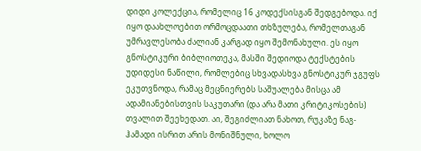დიდი კოლექცია, რომელიც 16 კოდექსისგან შედგებოდა. იქ იყო დაახლოებით ორმოცდაათი თხზულება, რომელთაგან უმრავლესობა ძალიან კარგად იყო შემონახული. ეს იყო გნოსტიკური ბიბლიოთეკა, მასში შედიოდა ტექსტების უდიდესი ნაწილი, რომლებიც სხვადასხვა გნოსტიკურ ჯგუფს ეკუთვნოდა, რამაც მეცნიერებს საშუალება მისცა ამ ადამიანებისთვის საკუთარი (და არა მათი კრიტიკოსების) თვალით შეეხედათ. აი, შეგიძლიათ ნახოთ, რუკაზე ნაგ-ჰამადი ისრით არის მონიშნული, ხოლო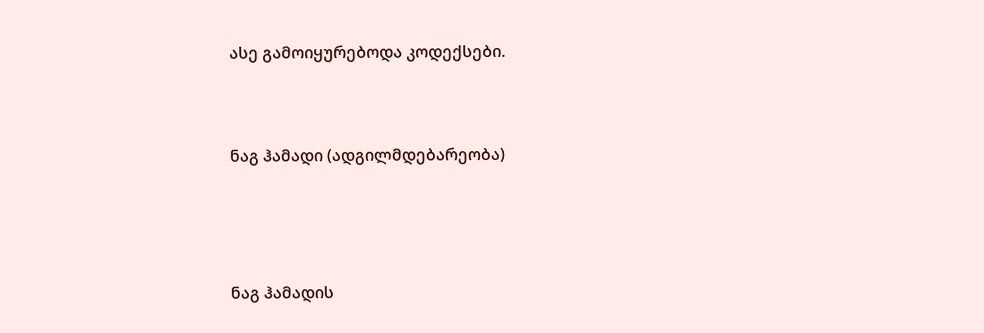ასე გამოიყურებოდა კოდექსები.


ნაგ ჰამადი (ადგილმდებარეობა)



ნაგ ჰამადის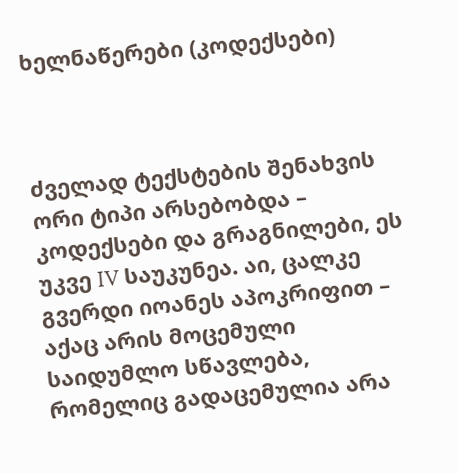ხელნაწერები (კოდექსები)



ძველად ტექსტების შენახვის ორი ტიპი არსებობდა – კოდექსები და გრაგნილები, ეს უკვე IV საუკუნეა. აი, ცალკე გვერდი იოანეს აპოკრიფით – აქაც არის მოცემული საიდუმლო სწავლება, რომელიც გადაცემულია არა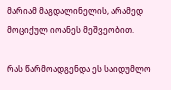მარიამ მაგდალინელის, არამედ მოციქულ იოანეს მეშვეობით.

რას წარმოადგენდა ეს საიდუმლო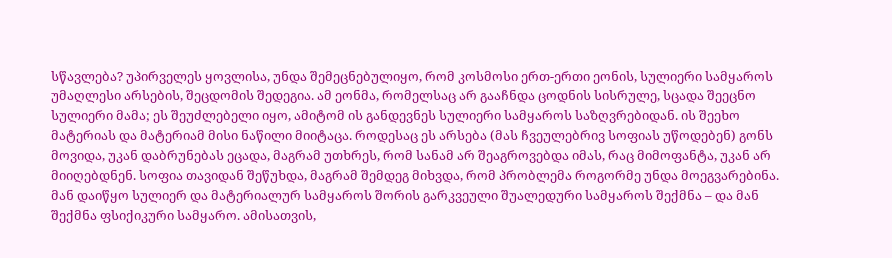სწავლება? უპირველეს ყოვლისა, უნდა შემეცნებულიყო, რომ კოსმოსი ერთ-ერთი ეონის, სულიერი სამყაროს უმაღლესი არსების, შეცდომის შედეგია. ამ ეონმა, რომელსაც არ გააჩნდა ცოდნის სისრულე, სცადა შეეცნო სულიერი მამა; ეს შეუძლებელი იყო, ამიტომ ის განდევნეს სულიერი სამყაროს საზღვრებიდან. ის შეეხო მატერიას და მატერიამ მისი ნაწილი მიიტაცა. როდესაც ეს არსება (მას ჩვეულებრივ სოფიას უწოდებენ) გონს მოვიდა, უკან დაბრუნებას ეცადა, მაგრამ უთხრეს, რომ სანამ არ შეაგროვებდა იმას, რაც მიმოფანტა, უკან არ მიიღებდნენ. სოფია თავიდან შეწუხდა, მაგრამ შემდეგ მიხვდა, რომ პრობლემა როგორმე უნდა მოეგვარებინა. მან დაიწყო სულიერ და მატერიალურ სამყაროს შორის გარკვეული შუალედური სამყაროს შექმნა – და მან შექმნა ფსიქიკური სამყარო. ამისათვის,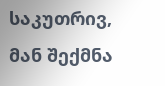საკუთრივ, მან შექმნა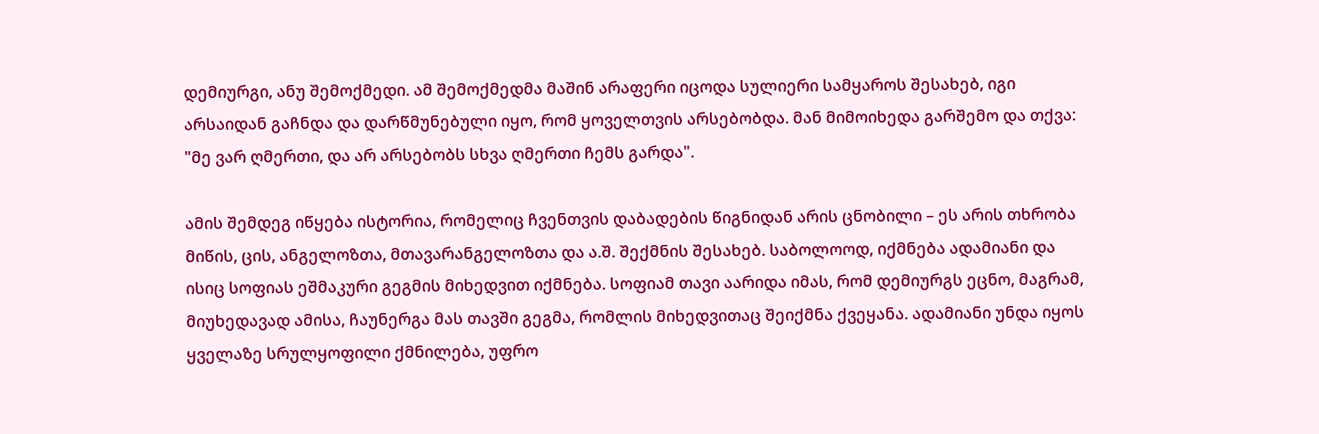დემიურგი, ანუ შემოქმედი. ამ შემოქმედმა მაშინ არაფერი იცოდა სულიერი სამყაროს შესახებ, იგი არსაიდან გაჩნდა და დარწმუნებული იყო, რომ ყოველთვის არსებობდა. მან მიმოიხედა გარშემო და თქვა: "მე ვარ ღმერთი, და არ არსებობს სხვა ღმერთი ჩემს გარდა".

ამის შემდეგ იწყება ისტორია, რომელიც ჩვენთვის დაბადების წიგნიდან არის ცნობილი – ეს არის თხრობა მიწის, ცის, ანგელოზთა, მთავარანგელოზთა და ა.შ. შექმნის შესახებ. საბოლოოდ, იქმნება ადამიანი და ისიც სოფიას ეშმაკური გეგმის მიხედვით იქმნება. სოფიამ თავი აარიდა იმას, რომ დემიურგს ეცნო, მაგრამ, მიუხედავად ამისა, ჩაუნერგა მას თავში გეგმა, რომლის მიხედვითაც შეიქმნა ქვეყანა. ადამიანი უნდა იყოს ყველაზე სრულყოფილი ქმნილება, უფრო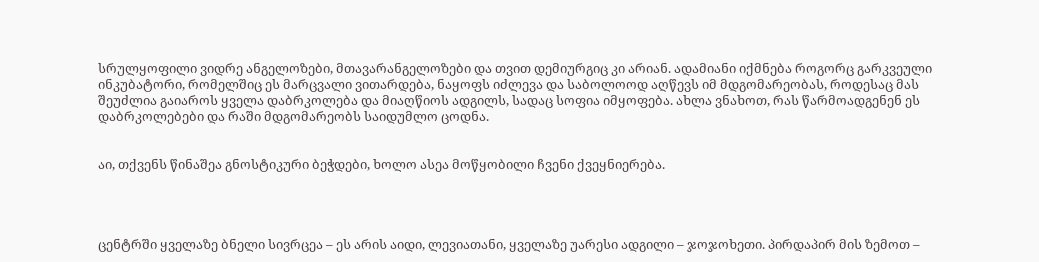სრულყოფილი ვიდრე ანგელოზები, მთავარანგელოზები და თვით დემიურგიც კი არიან. ადამიანი იქმნება როგორც გარკვეული ინკუბატორი, რომელშიც ეს მარცვალი ვითარდება, ნაყოფს იძლევა და საბოლოოდ აღწევს იმ მდგომარეობას, როდესაც მას შეუძლია გაიაროს ყველა დაბრკოლება და მიაღწიოს ადგილს, სადაც სოფია იმყოფება. ახლა ვნახოთ, რას წარმოადგენენ ეს დაბრკოლებები და რაში მდგომარეობს საიდუმლო ცოდნა.


აი, თქვენს წინაშეა გნოსტიკური ბეჭდები, ხოლო ასეა მოწყობილი ჩვენი ქვეყნიერება.




ცენტრში ყველაზე ბნელი სივრცეა – ეს არის აიდი, ლევიათანი, ყველაზე უარესი ადგილი – ჯოჯოხეთი. პირდაპირ მის ზემოთ –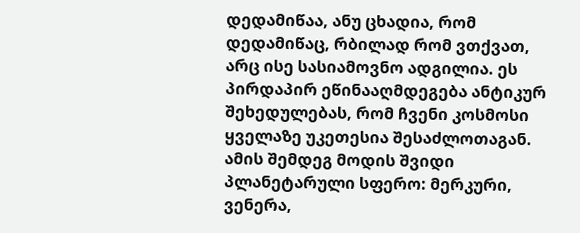დედამიწაა, ანუ ცხადია, რომ დედამიწაც, რბილად რომ ვთქვათ, არც ისე სასიამოვნო ადგილია. ეს პირდაპირ ეწინააღმდეგება ანტიკურ შეხედულებას, რომ ჩვენი კოსმოსი ყველაზე უკეთესია შესაძლოთაგან. ამის შემდეგ მოდის შვიდი პლანეტარული სფერო: მერკური, ვენერა,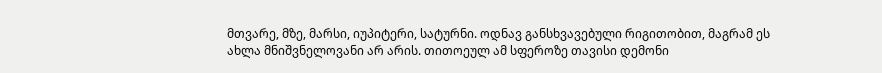მთვარე, მზე, მარსი, იუპიტერი, სატურნი. ოდნავ განსხვავებული რიგითობით, მაგრამ ეს ახლა მნიშვნელოვანი არ არის. თითოეულ ამ სფეროზე თავისი დემონი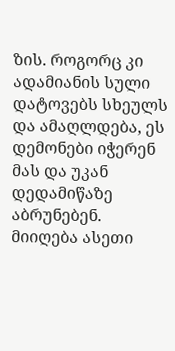ზის. როგორც კი ადამიანის სული დატოვებს სხეულს და ამაღლდება, ეს დემონები იჭერენ მას და უკან დედამიწაზე აბრუნებენ. მიიღება ასეთი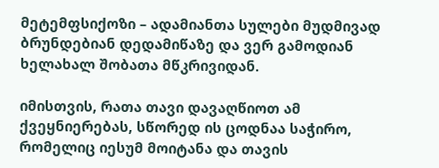მეტემფსიქოზი – ადამიანთა სულები მუდმივად ბრუნდებიან დედამიწაზე და ვერ გამოდიან ხელახალ შობათა მწკრივიდან.

იმისთვის, რათა თავი დავაღწიოთ ამ ქვეყნიერებას, სწორედ ის ცოდნაა საჭირო, რომელიც იესუმ მოიტანა და თავის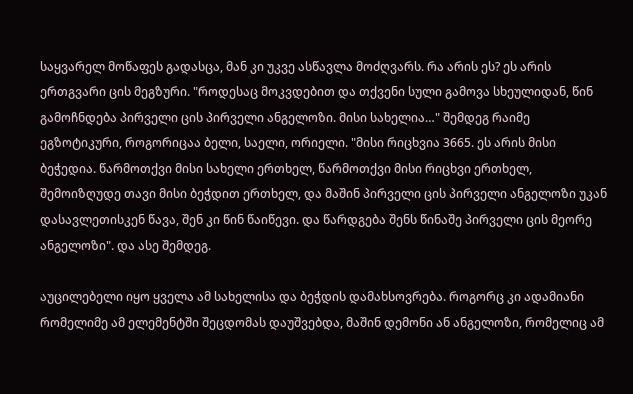საყვარელ მოწაფეს გადასცა, მან კი უკვე ასწავლა მოძღვარს. რა არის ეს? ეს არის ერთგვარი ცის მეგზური. "როდესაც მოკვდებით და თქვენი სული გამოვა სხეულიდან, წინ გამოჩნდება პირველი ცის პირველი ანგელოზი. მისი სახელია…" შემდეგ რაიმე ეგზოტიკური, როგორიცაა ბელი, საელი, ორიელი. "მისი რიცხვია 3665. ეს არის მისი ბეჭედია. წარმოთქვი მისი სახელი ერთხელ, წარმოთქვი მისი რიცხვი ერთხელ, შემოიზღუდე თავი მისი ბეჭდით ერთხელ, და მაშინ პირველი ცის პირველი ანგელოზი უკან დასავლეთისკენ წავა, შენ კი წინ წაიწევი. და წარდგება შენს წინაშე პირველი ცის მეორე ანგელოზი". და ასე შემდეგ.

აუცილებელი იყო ყველა ამ სახელისა და ბეჭდის დამახსოვრება. როგორც კი ადამიანი რომელიმე ამ ელემენტში შეცდომას დაუშვებდა, მაშინ დემონი ან ანგელოზი, რომელიც ამ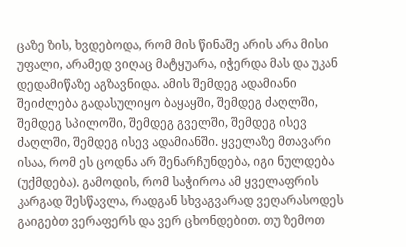ცაზე ზის, ხვდებოდა, რომ მის წინაშე არის არა მისი უფალი, არამედ ვიღაც მატყუარა, იჭერდა მას და უკან დედამიწაზე აგზავნიდა. ამის შემდეგ ადამიანი შეიძლება გადასულიყო ბაყაყში, შემდეგ ძაღლში, შემდეგ სპილოში, შემდეგ გველში, შემდეგ ისევ ძაღლში, შემდეგ ისევ ადამიანში. ყველაზე მთავარი ისაა, რომ ეს ცოდნა არ შენარჩუნდება, იგი ნულდება (უქმდება). გამოდის, რომ საჭიროა ამ ყველაფრის კარგად შესწავლა, რადგან სხვაგვარად ვეღარასოდეს გაიგებთ ვერაფერს და ვერ ცხონდებით. თუ ზემოთ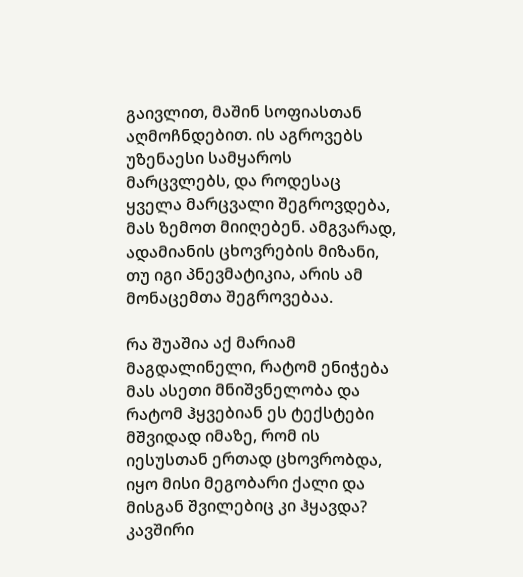გაივლით, მაშინ სოფიასთან აღმოჩნდებით. ის აგროვებს უზენაესი სამყაროს მარცვლებს, და როდესაც ყველა მარცვალი შეგროვდება, მას ზემოთ მიიღებენ. ამგვარად, ადამიანის ცხოვრების მიზანი, თუ იგი პნევმატიკია, არის ამ მონაცემთა შეგროვებაა.

რა შუაშია აქ მარიამ მაგდალინელი, რატომ ენიჭება მას ასეთი მნიშვნელობა და რატომ ჰყვებიან ეს ტექსტები მშვიდად იმაზე, რომ ის იესუსთან ერთად ცხოვრობდა, იყო მისი მეგობარი ქალი და მისგან შვილებიც კი ჰყავდა? კავშირი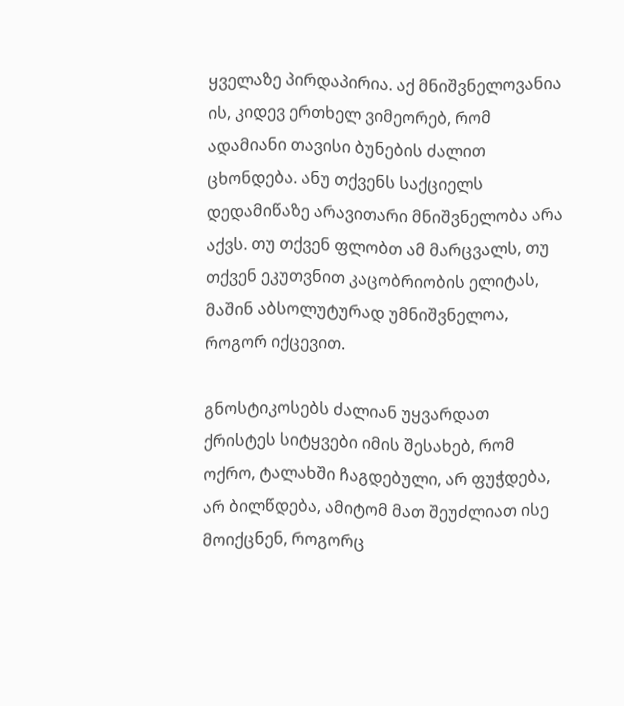ყველაზე პირდაპირია. აქ მნიშვნელოვანია ის, კიდევ ერთხელ ვიმეორებ, რომ ადამიანი თავისი ბუნების ძალით ცხონდება. ანუ თქვენს საქციელს დედამიწაზე არავითარი მნიშვნელობა არა აქვს. თუ თქვენ ფლობთ ამ მარცვალს, თუ თქვენ ეკუთვნით კაცობრიობის ელიტას, მაშინ აბსოლუტურად უმნიშვნელოა, როგორ იქცევით.

გნოსტიკოსებს ძალიან უყვარდათ ქრისტეს სიტყვები იმის შესახებ, რომ ოქრო, ტალახში ჩაგდებული, არ ფუჭდება, არ ბილწდება, ამიტომ მათ შეუძლიათ ისე მოიქცნენ, როგორც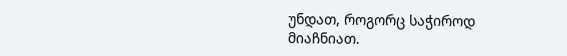უნდათ, როგორც საჭიროდ მიაჩნიათ.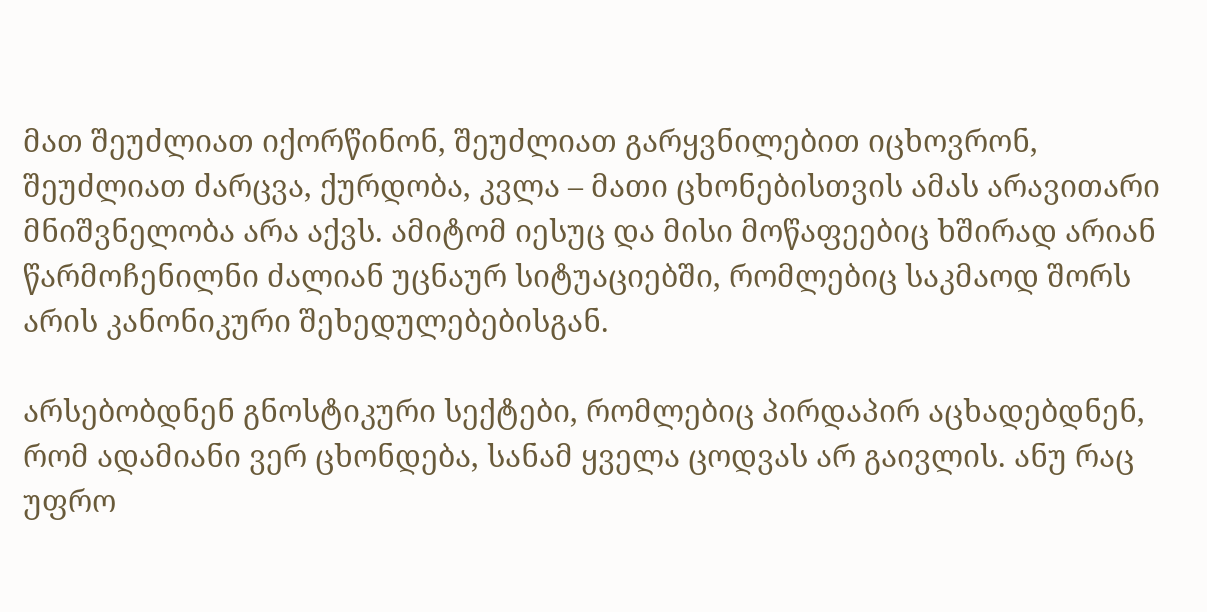მათ შეუძლიათ იქორწინონ, შეუძლიათ გარყვნილებით იცხოვრონ, შეუძლიათ ძარცვა, ქურდობა, კვლა – მათი ცხონებისთვის ამას არავითარი მნიშვნელობა არა აქვს. ამიტომ იესუც და მისი მოწაფეებიც ხშირად არიან წარმოჩენილნი ძალიან უცნაურ სიტუაციებში, რომლებიც საკმაოდ შორს არის კანონიკური შეხედულებებისგან.

არსებობდნენ გნოსტიკური სექტები, რომლებიც პირდაპირ აცხადებდნენ, რომ ადამიანი ვერ ცხონდება, სანამ ყველა ცოდვას არ გაივლის. ანუ რაც უფრო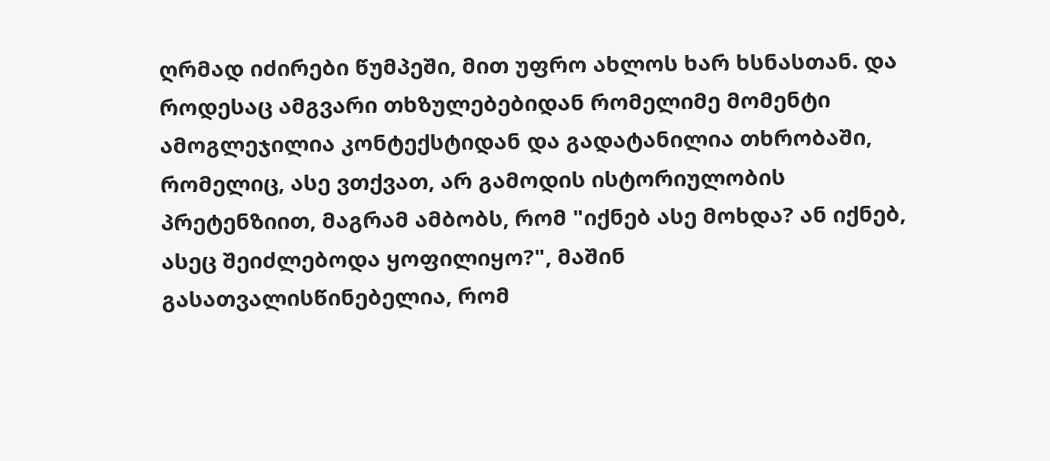ღრმად იძირები წუმპეში, მით უფრო ახლოს ხარ ხსნასთან. და როდესაც ამგვარი თხზულებებიდან რომელიმე მომენტი ამოგლეჯილია კონტექსტიდან და გადატანილია თხრობაში, რომელიც, ასე ვთქვათ, არ გამოდის ისტორიულობის პრეტენზიით, მაგრამ ამბობს, რომ "იქნებ ასე მოხდა? ან იქნებ, ასეც შეიძლებოდა ყოფილიყო?", მაშინ გასათვალისწინებელია, რომ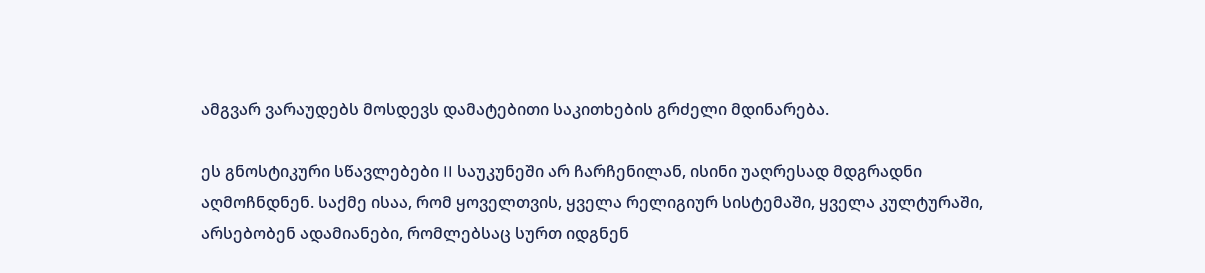ამგვარ ვარაუდებს მოსდევს დამატებითი საკითხების გრძელი მდინარება.

ეს გნოსტიკური სწავლებები II საუკუნეში არ ჩარჩენილან, ისინი უაღრესად მდგრადნი აღმოჩნდნენ. საქმე ისაა, რომ ყოველთვის, ყველა რელიგიურ სისტემაში, ყველა კულტურაში, არსებობენ ადამიანები, რომლებსაც სურთ იდგნენ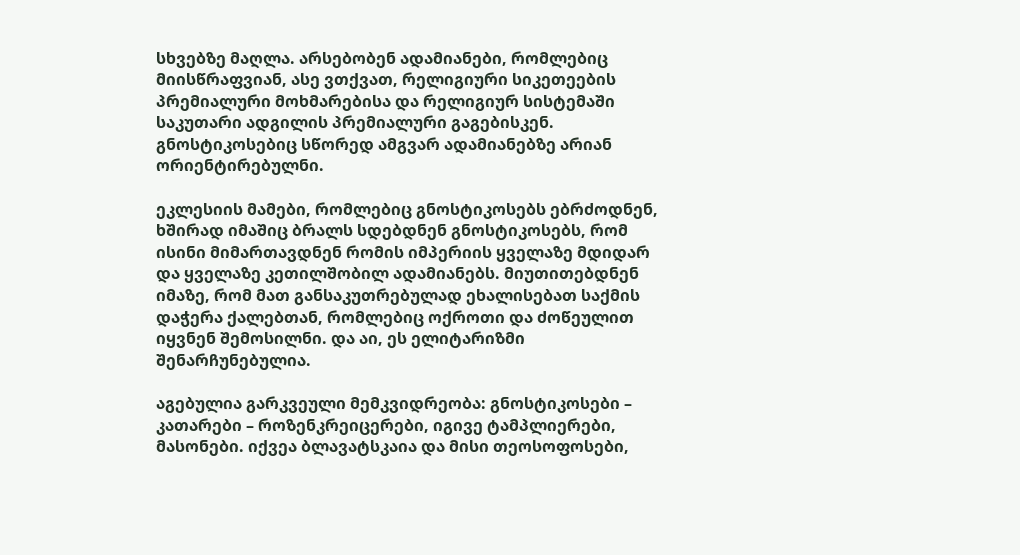სხვებზე მაღლა. არსებობენ ადამიანები, რომლებიც მიისწრაფვიან, ასე ვთქვათ, რელიგიური სიკეთეების პრემიალური მოხმარებისა და რელიგიურ სისტემაში საკუთარი ადგილის პრემიალური გაგებისკენ. გნოსტიკოსებიც სწორედ ამგვარ ადამიანებზე არიან ორიენტირებულნი.

ეკლესიის მამები, რომლებიც გნოსტიკოსებს ებრძოდნენ, ხშირად იმაშიც ბრალს სდებდნენ გნოსტიკოსებს, რომ ისინი მიმართავდნენ რომის იმპერიის ყველაზე მდიდარ და ყველაზე კეთილშობილ ადამიანებს. მიუთითებდნენ იმაზე, რომ მათ განსაკუთრებულად ეხალისებათ საქმის დაჭერა ქალებთან, რომლებიც ოქროთი და ძოწეულით იყვნენ შემოსილნი. და აი, ეს ელიტარიზმი შენარჩუნებულია.

აგებულია გარკვეული მემკვიდრეობა: გნოსტიკოსები – კათარები – როზენკრეიცერები, იგივე ტამპლიერები, მასონები. იქვეა ბლავატსკაია და მისი თეოსოფოსები,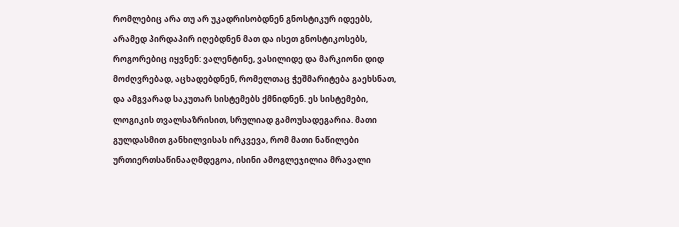რომლებიც არა თუ არ უკადრისობდნენ გნოსტიკურ იდეებს, არამედ პირდაპირ იღებდნენ მათ და ისეთ გნოსტიკოსებს, როგორებიც იყვნენ: ვალენტინე, ვასილიდე და მარკიონი დიდ მოძღვრებად, აცხადებდნენ, რომელთაც ჭეშმარიტება გაეხსნათ, და ამგვარად საკუთარ სისტემებს ქმნიდნენ. ეს სისტემები, ლოგიკის თვალსაზრისით, სრულიად გამოუსადეგარია. მათი გულდასმით განხილვისას ირკვევა, რომ მათი ნაწილები ურთიერთსაწინააღმდეგოა, ისინი ამოგლეჯილია მრავალი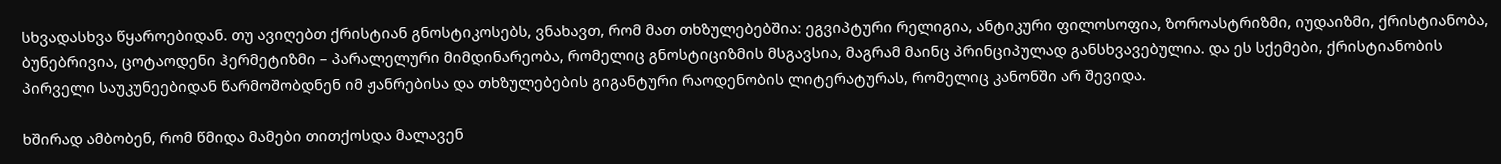სხვადასხვა წყაროებიდან. თუ ავიღებთ ქრისტიან გნოსტიკოსებს, ვნახავთ, რომ მათ თხზულებებშია: ეგვიპტური რელიგია, ანტიკური ფილოსოფია, ზოროასტრიზმი, იუდაიზმი, ქრისტიანობა, ბუნებრივია, ცოტაოდენი ჰერმეტიზმი – პარალელური მიმდინარეობა, რომელიც გნოსტიციზმის მსგავსია, მაგრამ მაინც პრინციპულად განსხვავებულია. და ეს სქემები, ქრისტიანობის პირველი საუკუნეებიდან წარმოშობდნენ იმ ჟანრებისა და თხზულებების გიგანტური რაოდენობის ლიტერატურას, რომელიც კანონში არ შევიდა.

ხშირად ამბობენ, რომ წმიდა მამები თითქოსდა მალავენ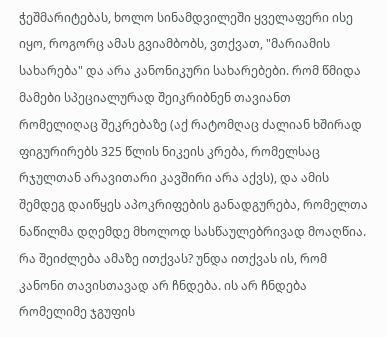ჭეშმარიტებას, ხოლო სინამდვილეში ყველაფერი ისე იყო, როგორც ამას გვიამბობს, ვთქვათ, "მარიამის სახარება" და არა კანონიკური სახარებები. რომ წმიდა მამები სპეციალურად შეიკრიბნენ თავიანთ რომელიღაც შეკრებაზე (აქ რატომღაც ძალიან ხშირად ფიგურირებს 325 წლის ნიკეის კრება, რომელსაც რჯულთან არავითარი კავშირი არა აქვს), და ამის შემდეგ დაიწყეს აპოკრიფების განადგურება, რომელთა ნაწილმა დღემდე მხოლოდ სასწაულებრივად მოაღწია. რა შეიძლება ამაზე ითქვას? უნდა ითქვას ის, რომ კანონი თავისთავად არ ჩნდება. ის არ ჩნდება რომელიმე ჯგუფის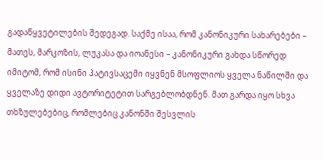გადაწყვეტილების შედეგად. საქმე ისაა, რომ კანონიკური სახარებები – მათეს, მარკოზის, ლუკასა და იოანესი – კანონიკური გახდა სწორედ იმიტომ, რომ ისინი პატივსაცემი იყვნენ მსოფლიოს ყველა ნაწილში და ყველაზე დიდი ავტორიტეტით სარგებლობდნენ. მათ გარდა იყო სხვა თხზულებებიც, რომლებიც კანონში შესვლის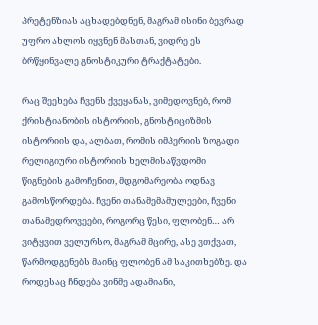პრეტენზიას აცხადებდნენ, მაგრამ ისინი ბევრად უფრო ახლოს იყვნენ მასთან, ვიდრე ეს ბრწყინვალე გნოსტიკური ტრაქტატები.

რაც შეეხება ჩვენს ქვეყანას, ვიმედოვნებ, რომ ქრისტიანობის ისტორიის, გნოსტიციზმის ისტორიის და, ალბათ, რომის იმპერიის ზოგადი რელიგიური ისტორიის ხელმისაწვდომი წიგნების გამოჩენით, მდგომარეობა ოდნავ გამოსწორდება. ჩვენი თანამემამულეები, ჩვენი თანამედროვეები, როგორც წესი, ფლობენ… არ ვიტყვით ველურსო, მაგრამ მცირე, ასე ვთქვათ, წარმოდგენებს მაინც ფლობენ ამ საკითხებზე. და როდესაც ჩნდება ვინმე ადამიანი,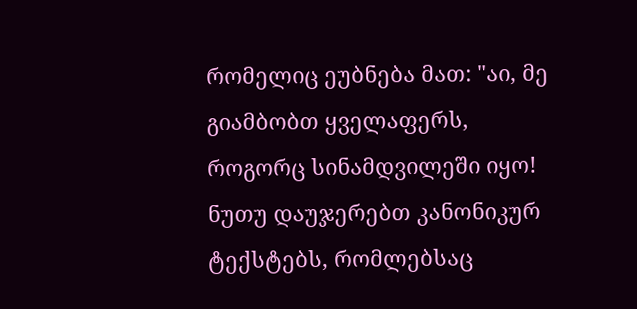რომელიც ეუბნება მათ: "აი, მე გიამბობთ ყველაფერს, როგორც სინამდვილეში იყო! ნუთუ დაუჯერებთ კანონიკურ ტექსტებს, რომლებსაც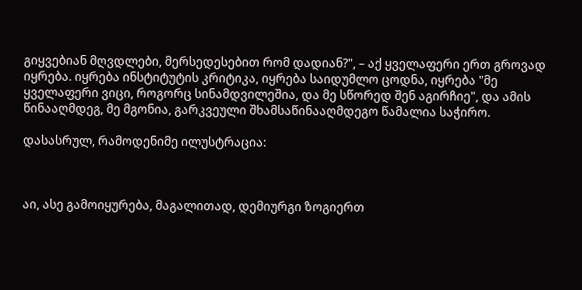გიყვებიან მღვდლები, მერსედესებით რომ დადიან?", – აქ ყველაფერი ერთ გროვად იყრება. იყრება ინსტიტუტის კრიტიკა, იყრება საიდუმლო ცოდნა, იყრება "მე ყველაფერი ვიცი, როგორც სინამდვილეშია, და მე სწორედ შენ აგირჩიე", და ამის წინააღმდეგ, მე მგონია, გარკვეული შხამსაწინააღმდეგო წამალია საჭირო.

დასასრულ, რამოდენიმე ილუსტრაცია:



აი, ასე გამოიყურება, მაგალითად, დემიურგი ზოგიერთ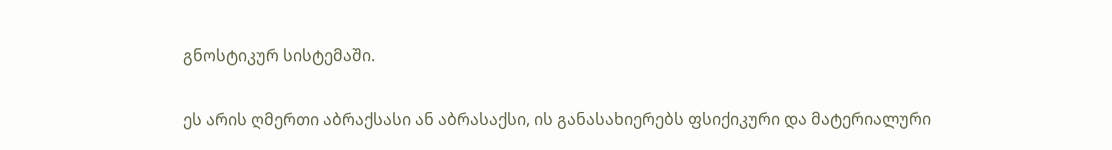გნოსტიკურ სისტემაში.


ეს არის ღმერთი აბრაქსასი ან აბრასაქსი, ის განასახიერებს ფსიქიკური და მატერიალური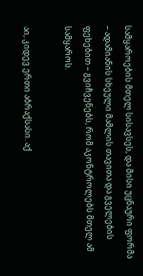სამყაროების მთელ სისავსეს, და მისი უცნაური ფორმა – ადამიანის სხეული მამლის თავითა და გველების ფეხებით – გვიჩვენებს, რომ აკონტროლებს მთელ ამ სამყაროს.

აი, კიდევ ერთი აბრაქსასი. აქ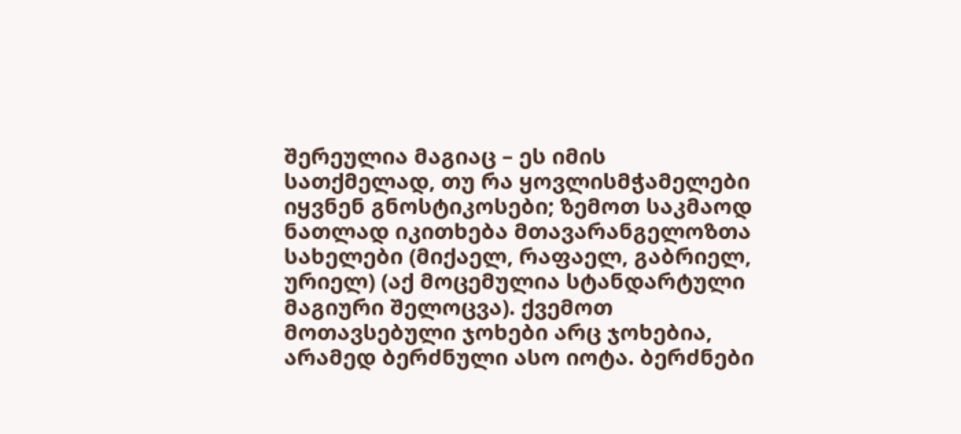შერეულია მაგიაც – ეს იმის სათქმელად, თუ რა ყოვლისმჭამელები იყვნენ გნოსტიკოსები; ზემოთ საკმაოდ ნათლად იკითხება მთავარანგელოზთა სახელები (მიქაელ, რაფაელ, გაბრიელ, ურიელ) (აქ მოცემულია სტანდარტული მაგიური შელოცვა). ქვემოთ მოთავსებული ჯოხები არც ჯოხებია, არამედ ბერძნული ასო იოტა. ბერძნები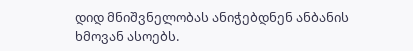დიდ მნიშვნელობას ანიჭებდნენ ანბანის ხმოვან ასოებს.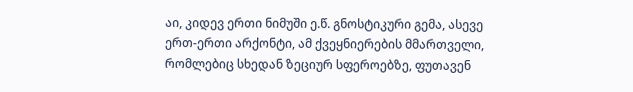აი, კიდევ ერთი ნიმუში ე.წ. გნოსტიკური გემა, ასევე ერთ-ერთი არქონტი, ამ ქვეყნიერების მმართველი, რომლებიც სხედან ზეციურ სფეროებზე, ფუთავენ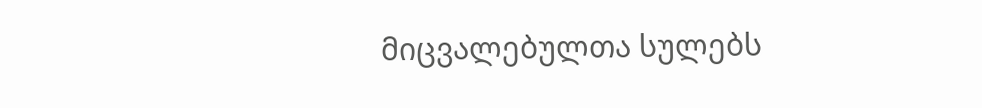მიცვალებულთა სულებს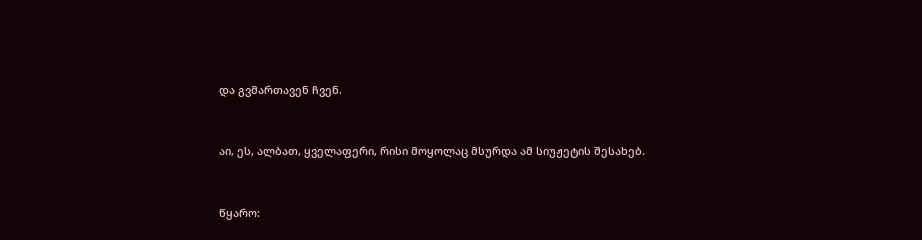და გვმართავენ ჩვენ.


აი, ეს, ალბათ, ყველაფერი, რისი მოყოლაც მსურდა ამ სიუჟეტის შესახებ.


წყარო: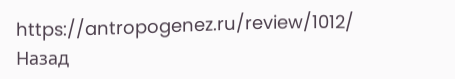https://antropogenez.ru/review/1012/
Назад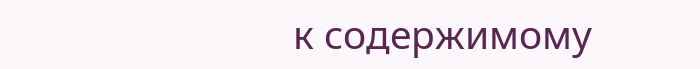к содержимому